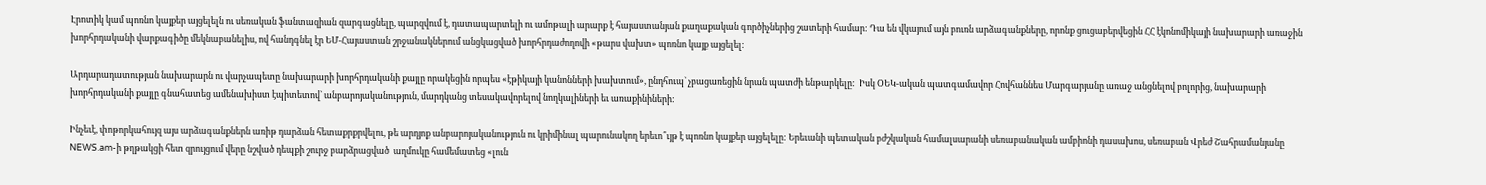Էրոտիկ կամ պոռնո կայքեր այցելելն ու սեռական ֆանտազիան զարգացնելը, պարզվում է, դատապարտելի ու ամոթալի արարք է հայաստանյան քաղաքական գործիչներից շատերի համար: Դա են վկայում այն բուռն արձագանքները, որոնք ցուցաբերվեցին ՀՀ էկոնոմիկայի նախարարի առաջին խորհրդականի վարքագիծը մեկնաբանելիս, ով հանդգնել էր ԵՄ-Հայաստան շրջանակներում անցկացված խորհրդաժողովի «թարս վախտ» պոռնո կայք այցելել:

Արդարադատության նախարարն ու վարչապետը նախարարի խորհրդականի քայլը որակեցին որպես «էթիկայի կանոնների խախտում», ընդհուպ` չբացառեցին նրան պատժի ենթարկելը:  Իսկ ՕԵԿ-ական պատգամավոր Հովհաննես Մարգարյանը առաջ անցնելով բոլորից, նախարարի խորհրդականի քայլը գնահատեց ամենախիստ էպիտետով` անբարոյականություն, մարդկանց տեսակավորելով նողկալիների եւ առաքինիների:

Ինչեւէ, փոթորկահույզ այս արձագանքներն առիթ դարձան հետաքրքրվելու, թե արդյոք անբարոյականություն ու կրիմինալ պարունակող երեւո՞ւյթ է պոռնո կայքեր այցելելը: Երեւանի պետական բժշկական համալսարանի սեռաբանական ամբիոնի դասախոս, սեռաբան Վրեժ Շահրամանյանը NEWS.am-ի թղթակցի հետ զրույցում վերը նշված դեպքի շուրջ բարձրացված  աղմուկը համեմատեց «լուն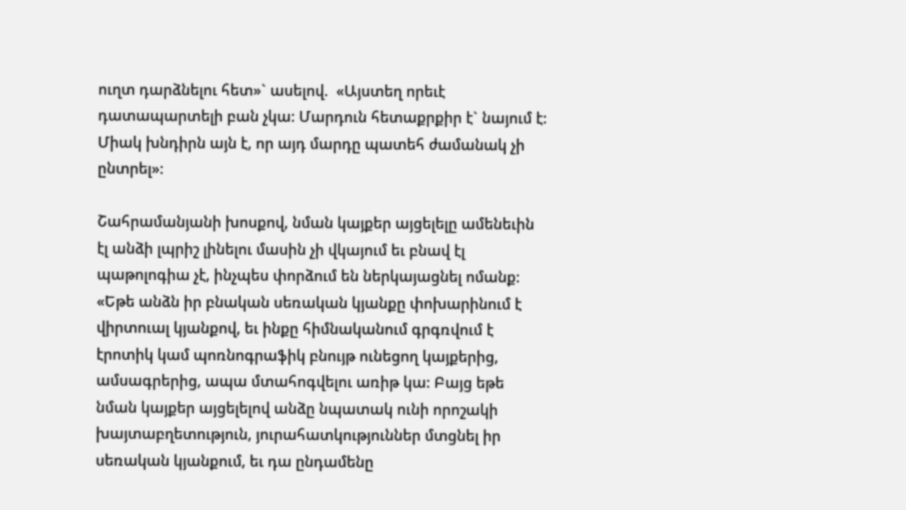ուղտ դարձնելու հետ»` ասելով.  «Այստեղ որեւէ դատապարտելի բան չկա: Մարդուն հետաքրքիր է` նայում է: Միակ խնդիրն այն է, որ այդ մարդը պատեհ ժամանակ չի ընտրել»:

Շահրամանյանի խոսքով, նման կայքեր այցելելը ամենեւին էլ անձի լպրիշ լինելու մասին չի վկայում եւ բնավ էլ պաթոլոգիա չէ, ինչպես փորձում են ներկայացնել ոմանք: «Եթե անձն իր բնական սեռական կյանքը փոխարինում է վիրտուալ կյանքով, եւ ինքը հիմնականում գրգռվում է էրոտիկ կամ պոռնոգրաֆիկ բնույթ ունեցող կայքերից, ամսագրերից, ապա մտահոգվելու առիթ կա: Բայց եթե նման կայքեր այցելելով անձը նպատակ ունի որոշակի խայտաբղետություն, յուրահատկություններ մտցնել իր սեռական կյանքում, եւ դա ընդամենը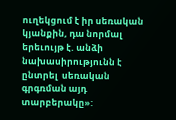ուղեկցում է իր սեռական կյանքին, դա նորմալ երեւույթ է. անձի նախասիրությունն է ընտրել  սեռական գրգռման այդ տարբերակը»: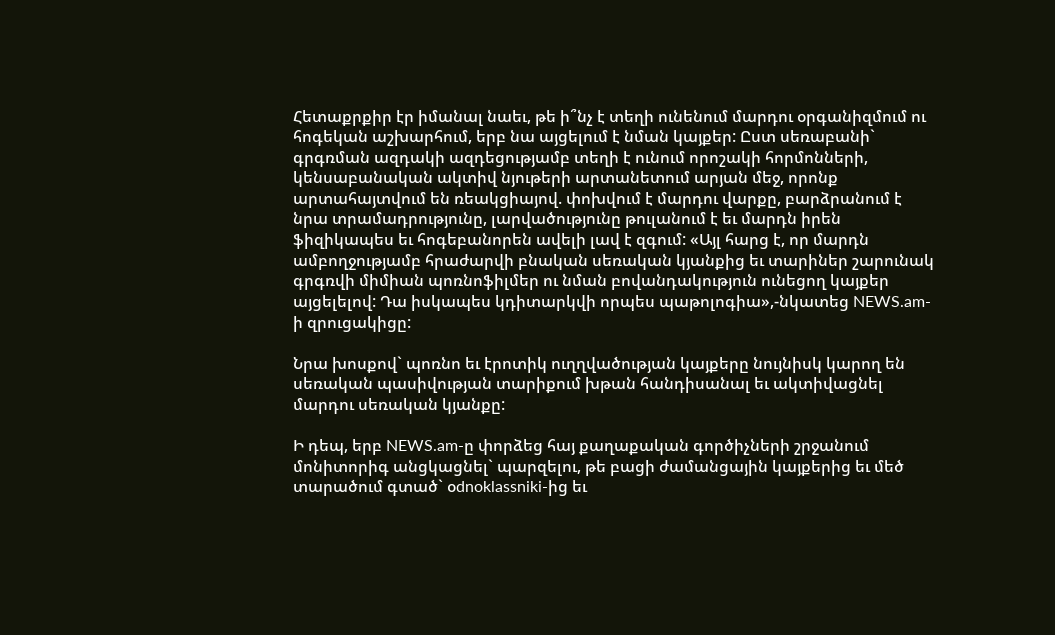Հետաքրքիր էր իմանալ նաեւ, թե ի՞նչ է տեղի ունենում մարդու օրգանիզմում ու հոգեկան աշխարհում, երբ նա այցելում է նման կայքեր: Ըստ սեռաբանի` գրգռման ազդակի ազդեցությամբ տեղի է ունում որոշակի հորմոնների, կենսաբանական ակտիվ նյութերի արտանետում արյան մեջ, որոնք արտահայտվում են ռեակցիայով. փոխվում է մարդու վարքը, բարձրանում է նրա տրամադրությունը, լարվածությունը թուլանում է եւ մարդն իրեն ֆիզիկապես եւ հոգեբանորեն ավելի լավ է զգում: «Այլ հարց է, որ մարդն ամբողջությամբ հրաժարվի բնական սեռական կյանքից եւ տարիներ շարունակ գրգռվի միմիան պոռնոֆիլմեր ու նման բովանդակություն ունեցող կայքեր այցելելով: Դա իսկապես կդիտարկվի որպես պաթոլոգիա»,-նկատեց NEWS.am-ի զրուցակիցը:

Նրա խոսքով` պոռնո եւ էրոտիկ ուղղվածության կայքերը նույնիսկ կարող են սեռական պասիվության տարիքում խթան հանդիսանալ եւ ակտիվացնել մարդու սեռական կյանքը:

Ի դեպ, երբ NEWS.am-ը փորձեց հայ քաղաքական գործիչների շրջանում մոնիտորիգ անցկացնել` պարզելու, թե բացի ժամանցային կայքերից եւ մեծ տարածում գտած` օdnoklassniki-ից եւ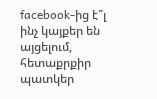facebook-ից է՞լ ինչ կայքեր են այցելում, հետաքրքիր պատկեր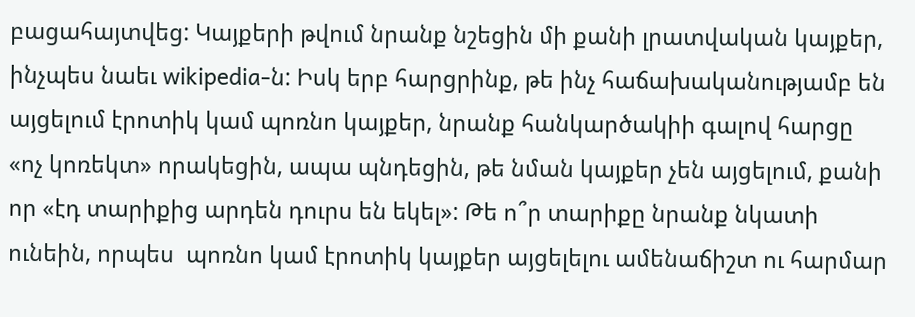բացահայտվեց: Կայքերի թվում նրանք նշեցին մի քանի լրատվական կայքեր, ինչպես նաեւ wikipedia-ն: Իսկ երբ հարցրինք, թե ինչ հաճախականությամբ են այցելում էրոտիկ կամ պոռնո կայքեր, նրանք հանկարծակիի գալով հարցը «ոչ կոռեկտ» որակեցին, ապա պնդեցին, թե նման կայքեր չեն այցելում, քանի որ «էդ տարիքից արդեն դուրս են եկել»: Թե ո՞ր տարիքը նրանք նկատի ունեին, որպես  պոռնո կամ էրոտիկ կայքեր այցելելու ամենաճիշտ ու հարմար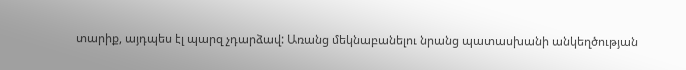տարիք, այդպես էլ պարզ չդարձավ: Առանց մեկնաբանելու նրանց պատասխանի անկեղծության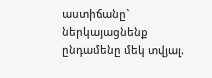աստիճանը` ներկայացնենք ընդամենը մեկ տվյալ.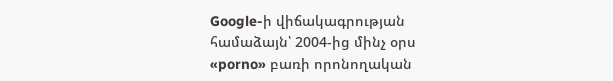Google-ի վիճակագրության համաձայն՝ 2004-ից մինչ օրս «porno» բառի որոնողական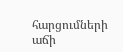հարցումների աճի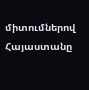միտումներով Հայաստանը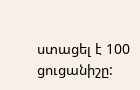ստացել է 100 ցուցանիշը: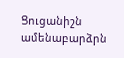Ցուցանիշն ամենաբարձրն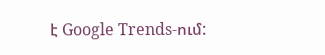է Google Trends-ում: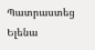Պատրաստեց Ելենա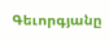Գեւորգյանը